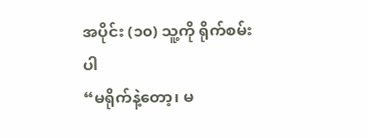အပိုင်း (၁၀) သူ့ကို ရိုက်စမ်းပါ
“မရိုက်နဲ့တော့၊ မ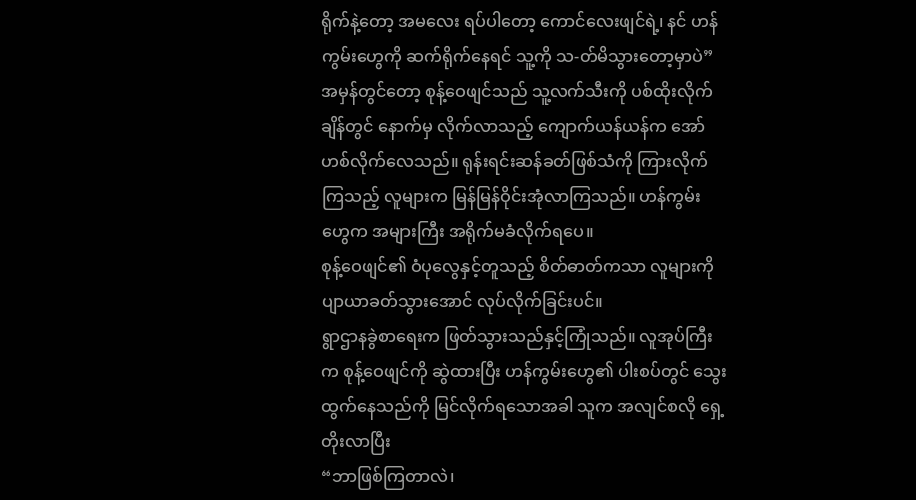ရိုက်နဲ့တော့ အမလေး ရပ်ပါတော့ ကောင်လေးဖျင်ရဲ့၊ နင် ဟန်ကွမ်းဟွေကို ဆက်ရိုက်နေရင် သူ့ကို သ-တ်မိသွားတော့မှာပဲ”
အမှန်တွင်တော့ စုန့်ဝေဖျင်သည် သူ့လက်သီးကို ပစ်ထိုးလိုက်ချိန်တွင် နောက်မှ လိုက်လာသည့် ကျောက်ယန်ယန်က အော်ဟစ်လိုက်လေသည်။ ရုန်းရင်းဆန်ခတ်ဖြစ်သံကို ကြားလိုက်ကြသည့် လူများက မြန်မြန်ဝိုင်းအုံလာကြသည်။ ဟန်ကွမ်းဟွေက အများကြီး အရိုက်မခံလိုက်ရပေ။
စုန့်ဝေဖျင်၏ ဝံပုလွေနှင့်တူသည့် စိတ်ဓာတ်ကသာ လူများကို ပျာယာခတ်သွားအောင် လုပ်လိုက်ခြင်းပင်။
ရွာဌာနခွဲစာရေးက ဖြတ်သွားသည်နှင့်ကြုံသည်။ လူအုပ်ကြီးက စုန့်ဝေဖျင်ကို ဆွဲထားပြီး ဟန်ကွမ်းဟွေ၏ ပါးစပ်တွင် သွေးထွက်နေသည်ကို မြင်လိုက်ရသောအခါ သူက အလျင်စလို ရှေ့တိုးလာပြီး
“ဘာဖြစ်ကြတာလဲ၊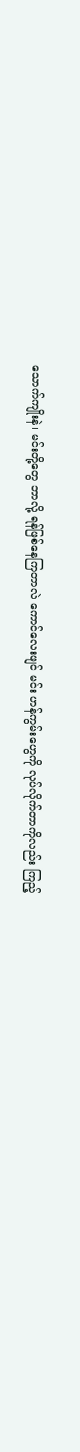သောက်ကျိုးနဲ၊ မင်းတို့တွေ ဘာလို့ ရန်ဖြစ်နေကြတာလဲ ကောင်လေးဖျင် မင်း ဟန်ကွမ်းဟွေကို လုပ်လိုက်တာကိုလည်း ကြည့်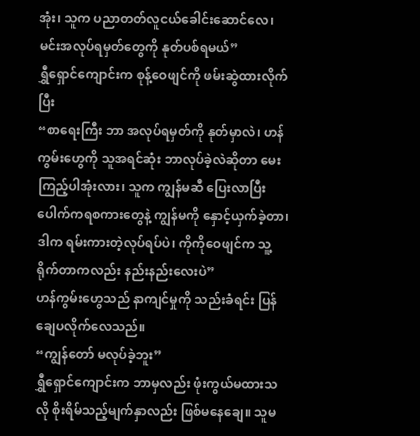အုံး၊ သူက ပညာတတ်လူငယ်ခေါင်းဆောင်လေ၊ မင်းအလုပ်ရမှတ်တွေကို နုတ်ပစ်ရမယ်”
ရွှီရှောင်ကျောင်းက စုန့်ဝေဖျင်ကို ဖမ်းဆွဲထားလိုက်ပြီး
“စာရေးကြီး ဘာ အလုပ်ရမှတ်ကို နုတ်မှာလဲ၊ ဟန်ကွမ်းဟွေကို သူအရင်ဆုံး ဘာလုပ်ခဲ့လဲဆိုတာ မေးကြည့်ပါအုံးလား၊ သူက ကျွန်မဆီ ပြေးလာပြီး ပေါက်ကရစကားတွေနဲ့ ကျွန်မကို နှောင့်ယှက်ခဲ့တာ၊ ဒါက ရမ်းကားတဲ့လုပ်ရပ်ပဲ၊ ကိုကိုဝေဖျင်က သူ့ရိုက်တာကလည်း နည်းနည်းလေးပဲ”
ဟန်ကွမ်းဟွေသည် နာကျင်မှုကို သည်းခံရင်း ပြန်ချေပလိုက်လေသည်။
“ကျွန်တော် မလုပ်ခဲ့ဘူး”
ရွှီရှောင်ကျောင်းက ဘာမှလည်း ဖုံးကွယ်မထားသလို စိုးရိမ်သည့်မျက်နှာလည်း ဖြစ်မနေချေ။ သူမ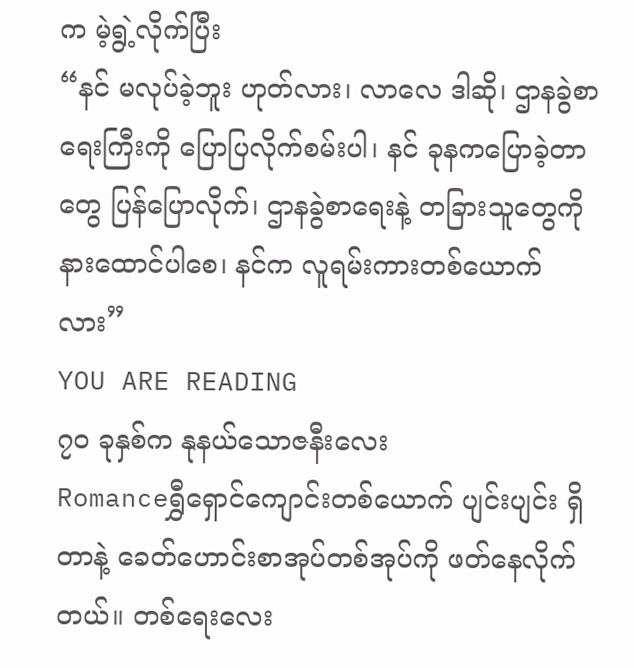က မဲ့ရွဲ့လိုက်ပြီး
“နင် မလုပ်ခဲ့ဘူး ဟုတ်လား၊ လာလေ ဒါဆို၊ ဌာနခွဲစာရေးကြီးကို ပြောပြလိုက်စမ်းပါ၊ နင် ခုနကပြောခဲ့တာတွေ ပြန်ပြောလိုက်၊ ဌာနခွဲစာရေးနဲ့ တခြားသူတွေကို နားထောင်ပါစေ၊ နင်က လူရမ်းကားတစ်ယောက်လား”
YOU ARE READING
၇၀ ခုနှစ်က နုနယ်သောဇနီးလေး
Romanceရွှီရှောင်ကျောင်းတစ်ယောက် ပျင်းပျင်း ရှိတာနဲ့ ခေတ်ဟောင်းစာအုပ်တစ်အုပ်ကို ဖတ်နေလိုက်တယ်။ တစ်ရေးလေး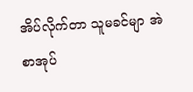အိပ်လိုက်တာ သူမခင်မျာ အဲစာအုပ်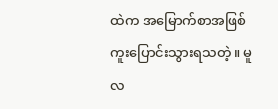ထဲက အမြောက်စာအဖြစ် ကူးပြောင်းသွားရသတဲ့။ မူလ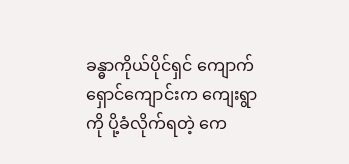ခန္ဓာကိုယ်ပိုင်ရှင် ကျောက်ရှောင်ကျောင်းက ကျေးရွာကို ပို့ခံလိုက်ရတဲ့ ကေ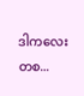ဒါကလေးတစ...